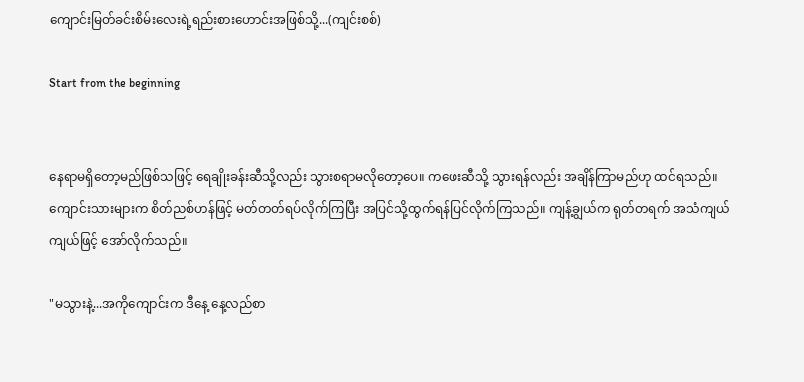ကျောင်းမြတ်ခင်းစိမ်းလေးရဲ့ရည်းစားဟောင်းအဖြစ်သို့...(ကျင်းစစ်)

Start from the beginning


နေရာမရှိတော့မည်ဖြစ်သဖြင့် ရေချိုးခန်းဆီသို့လည်း သွားစရာမလိုတော့ပေ။ ကဖေးဆီသို့ သွားရန်လည်း အချိန်ကြာမည်ဟု ထင်ရသည်။ ကျောင်းသားများက စိတ်ညစ်ဟန်ဖြင့် မတ်တတ်ရပ်လိုက်ကြပြီး အပြင်သို့ထွက်ရန်ပြင်လိုက်ကြသည်။ ကျန့်ချွယ်က ရုတ်တရက် အသံကျယ်ကျယ်ဖြင့် အော်လိုက်သည်။

"မသွားနဲ့...အကိုကျောင်းက ဒီနေ့ နေ့လည်စာ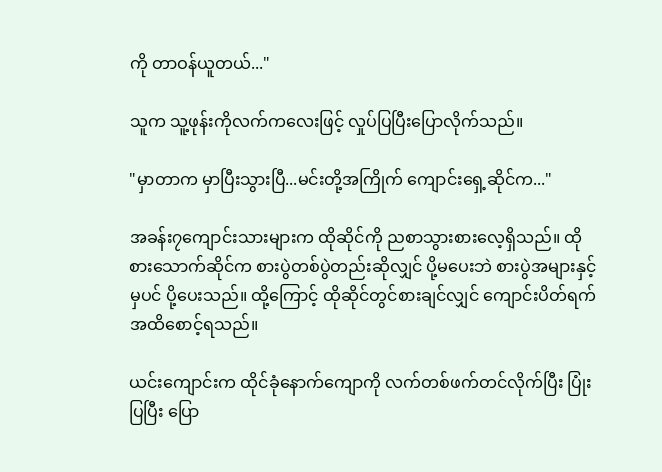ကို တာဝန်ယူတယ်..."

သူက သူ့ဖုန်းကိုလက်ကလေးဖြင့် လှုပ်ပြပြီးပြောလိုက်သည်။

"မှာတာက မှာပြီးသွားပြီ...မင်းတို့အကြိုက် ကျောင်း‌ရှေ့ဆိုင်က..."

အခန်း၇ကျောင်းသားများက ထိုဆိုင်ကို ညစာသွားစားလေ့ရှိသည်။ ထိုစားသောက်ဆိုင်က စားပွဲတစ်ပွဲတည်းဆိုလျှင် ပို့မပေးဘဲ စားပွဲအများနှင့်မှပင် ပို့ပေးသည်။ ထို့ကြောင့် ထိုဆိုင်တွင်စားချင်လျှင် ကျောင်းပိတ်ရက်အထိစောင့်ရသည်။

ယင်းကျောင်းက ထိုင်ခုံနောက်ကျောကို လက်တစ်ဖက်တင်လိုက်ပြီး ပြုံးပြပြီး ပြော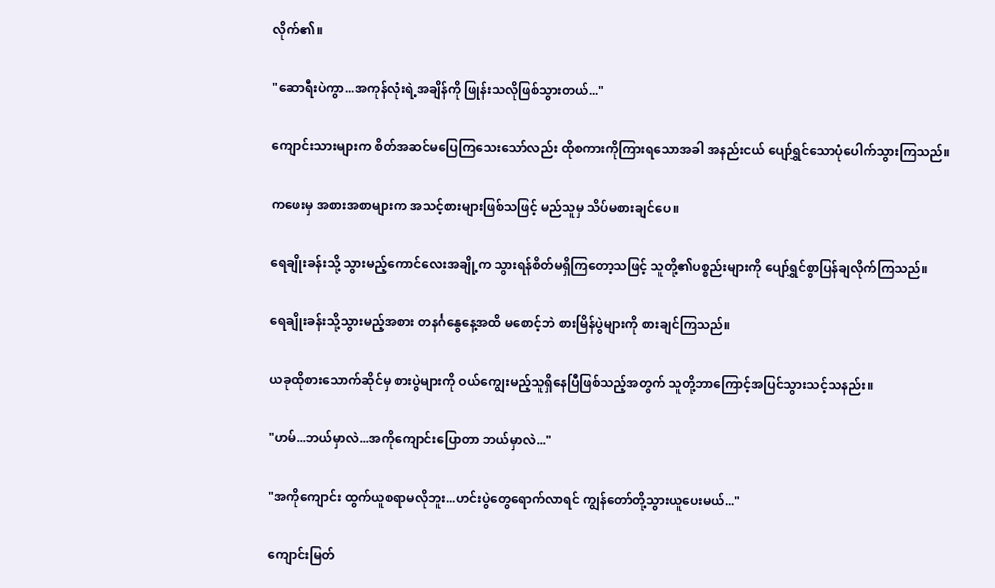လိုက်၏။

"ဆောရီးပဲကွာ...အကုန်လုံးရဲ့အချိန်ကို ဖြုန်းသလိုဖြစ်သွားတယ်..."

ကျောင်းသားများက စိတ်အဆင်မပြေကြသေးသော်လည်း ထိုစကားကိုကြားရသောအခါ အနည်းငယ် ပျော်ရွှင်သောပုံပေါက်သွားကြသည်။

ကဖေးမှ အစားအစာများက အသင့်စားများဖြစ်သဖြင့် မည်သူမှ သိပ်မစားချင်ပေ။

ရေချိုးခန်းသို့ သွားမည့်ကောင်လေးအချို့က သွားရန်စိတ်မရှိကြတော့သဖြင့် သူတို့၏ပစ္စည်းများကို ပျော်ရွှင်စွာပြန်ချလိုက်ကြသည်။

ရေချိုးခန်းသို့သွားမည့်အစား တနင်္ဂနွေနေ့အထိ မစောင့်ဘဲ စားမြိန်ပွဲများကို စားချင်ကြသည်။

ယခုထိုစားသောက်ဆိုင်မှ စားပွဲများကို ဝယ်ကျွေးမည့်သူရှိနေပြီဖြစ်သည့်အတွက် သူတို့ဘာကြောင့်အပြင်သွားသင့်သနည်း။

"ဟမ်...ဘယ်မှာလဲ...အကိုကျောင်းပြောတာ ဘယ်မှာလဲ..."

"အကိုကျောင်း ထွက်ယူစရာမလိုဘူး...ဟင်းပွဲတွေရောက်လာရင် ကျွန်တော်တို့သွားယူပေးမယ်..."

ကျောင်းမြတ်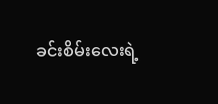ခင်းစိမ်းလေးရဲ့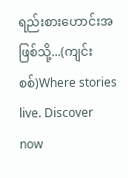ရည်းစားဟောင်းအဖြစ်သို့...(ကျင်းစစ်)Where stories live. Discover now